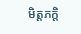មិត្តភក្តិ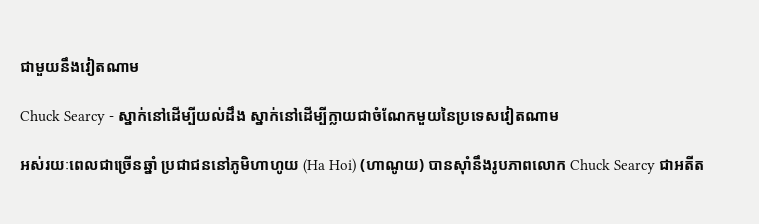ជាមួយនឹងវៀតណាម

Chuck Searcy - ស្នាក់នៅដើម្បីយល់ដឹង ស្នាក់នៅដើម្បីក្លាយជាចំណែកមួយនៃប្រទេសវៀតណាម

អស់រយៈពេលជាច្រើនឆ្នាំ ប្រជាជននៅភូមិហាហូយ (Ha Hoi) (ហាណូយ) បានស៊ាំនឹងរូបភាពលោក Chuck Searcy ជាអតីត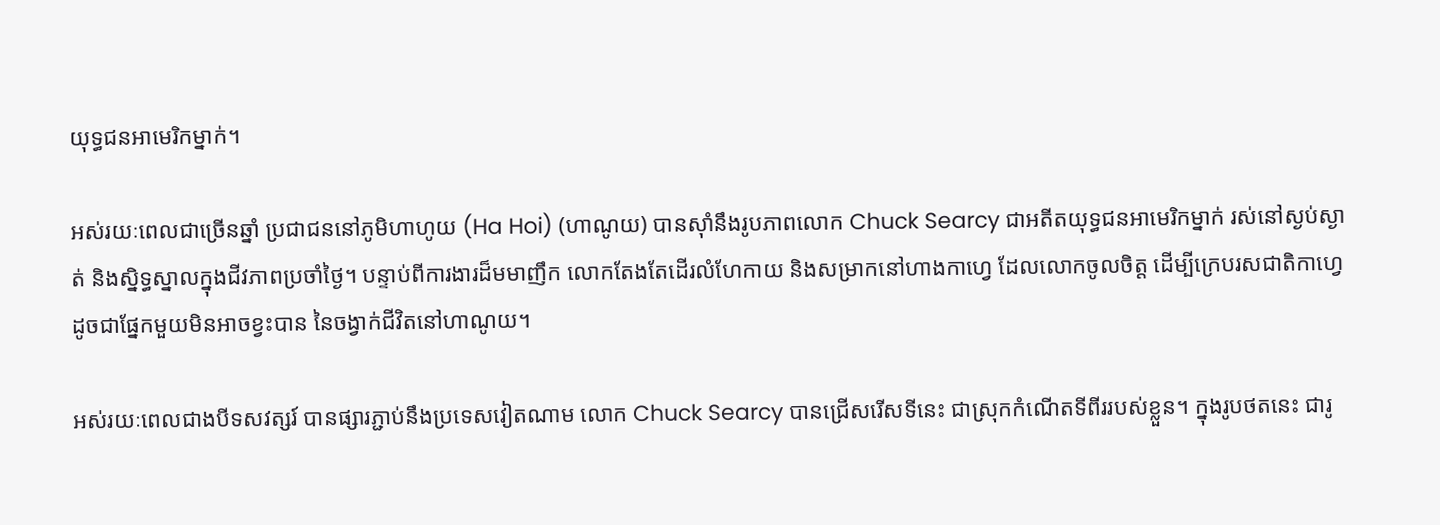យុទ្ធជនអាមេរិកម្នាក់។

អស់រយៈពេលជាច្រើនឆ្នាំ ប្រជាជននៅភូមិហាហូយ (Ha Hoi) (ហាណូយ) បានស៊ាំនឹងរូបភាពលោក Chuck Searcy ជាអតីតយុទ្ធជនអាមេរិកម្នាក់ រស់នៅស្ងប់ស្ងាត់ និងស្និទ្ធស្នាលក្នុងជីវភាពប្រចាំថ្ងៃ។ បន្ទាប់ពីការងារដ៏មមាញឹក លោកតែងតែដើរលំហែកាយ និងសម្រាកនៅហាងកាហ្វេ ដែលលោកចូលចិត្ត ដើម្បីក្រេបរសជាតិកាហ្វេ ដូចជាផ្នែកមួយមិនអាចខ្វះបាន នៃចង្វាក់ជីវិតនៅហាណូយ។

អស់រយៈពេលជាងបីទសវត្សរ៍ បានផ្សារភ្ជាប់នឹងប្រទេសវៀតណាម លោក Chuck Searcy បានជ្រើសរើសទីនេះ ជាស្រុកកំណើតទីពីររបស់ខ្លួន។ ក្នុងរូបថតនេះ ជារូ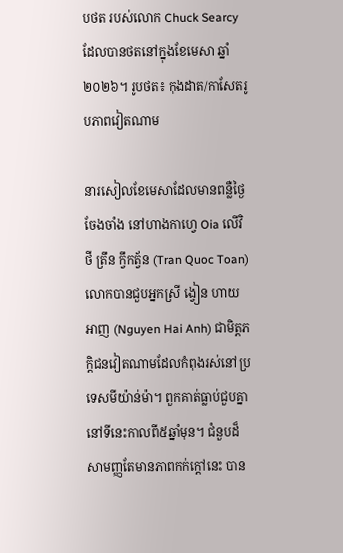បថត របស់លោក Chuck Searcy ដែលបានថតនៅក្នុងខែមេសា ឆ្នាំ២០២៦។ រូបថត៖ កុងដាត/កាសែតរូបភាពវៀតណាម

នារសៀលខែមេសាដែលមានពន្លឺថ្ងៃចែងចាំង នៅហាងកាហ្វេ Oia លើវិថី ត្រឹន ក្វឹកត្វ័ន (Tran Quoc Toan) លោកបានជួបអ្នកស្រី ង្វៀន ហាយអាញ (Nguyen Hai Anh) ជាមិត្តភក្តិជនវៀតណាមដែលកំពុងរស់នៅប្រទេសមីយ៉ាន់ម៉ា។ ពួកគាត់ធ្លាប់ជួបគ្នានៅទីនេះកាលពី៥ឆ្នាំមុន។ ជំនួបដ៏សាមញ្ញតែមានភាពកក់ក្តៅនេះ បាន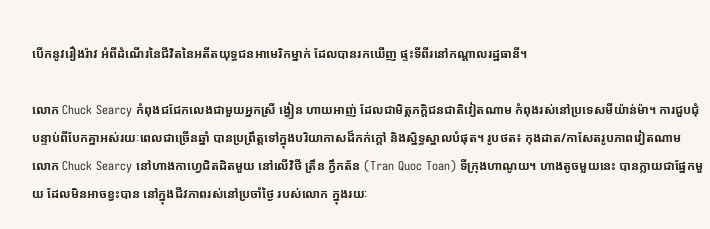បើកនូវរឿងរ៉ាវ អំពីដំណើរនៃជីវិតនៃអតីតយុទ្ធជនអាមេរិកម្នាក់ ដែលបានរកឃើញ ផ្ទះទីពីរនៅកណ្តាលរដ្ឋធានី។

លោក Chuck Searcy កំពុងជជែកលេងជាមួយអ្នកស្រី ង្វៀន ហាយអាញ់ ដែលជាមិត្តភក្តិជនជាតិវៀតណាម កំពុងរស់នៅប្រទេសមីយ៉ាន់ម៉ា។ ការជួបជុំបន្ទាប់ពីបែកគ្នាអស់រយៈពេលជាច្រើនឆ្នាំ បានប្រព្រឹត្តទៅក្នុងបរិយាកាសដ៏កក់ក្តៅ និងស្និទ្ធស្នាលបំផុត។ រូបថត៖ កុងដាត/កាសែតរូបភាពវៀតណាម
លោក Chuck Searcy នៅហាងកាហ្វេជិតដិតមួយ នៅលើវិថី ត្រឹន ក្វឹកត័ន (Tran Quoc Toan) ទីក្រុងហាណូយ។ ហាងតូចមួយនេះ បានក្លាយជាផ្នែកមួយ ដែលមិនអាចខ្វះបាន នៅក្នុងជីវភាពរស់នៅប្រចាំថ្ងៃ របស់លោក ក្នុងរយៈ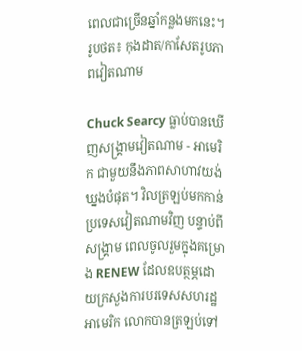ពេលជាច្រើនឆ្នាំកន្លងមកនេះ។ រូបថត៖ កុងដាត/កាសែតរូបភាពវៀតណាម

Chuck Searcy ធ្លាប់បានឃើញសង្គ្រាមវៀតណាម - អាមេរិក ជាមួយនឹងភាពសាហាវយង់ឃ្នងបំផុត។ វិលត្រឡប់មកកាន់ប្រទេសវៀតណាមវិញ បន្ទាប់ពីសង្គ្រាម ពេលចូលរួមក្នុងគម្រោង RENEW ដែលឧបត្ថម្ភដោយក្រសួងការបរទេសសហរដ្ឋអាមេរិក លោកបានត្រឡប់ទៅ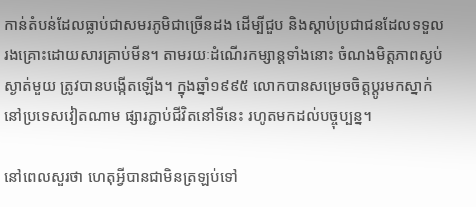កាន់តំបន់ដែលធ្លាប់ជាសមរភូមិជាច្រើនដង ដើម្បីជួប និងស្ដាប់ប្រជាជនដែលទទួលរងគ្រោះដោយសារគ្រាប់មីន។ តាមរយៈដំណើរកម្សាន្តទាំងនោះ ចំណងមិត្តភាពស្ងប់ស្ងាត់មួយ ត្រូវបានបង្កើតឡើង។ ក្នុងឆ្នាំ១៩៩៥ លោកបានសម្រេចចិត្តប្ដូរមកស្នាក់នៅប្រទេសវៀតណាម ផ្សារភ្ជាប់ជីវិតនៅទីនេះ រហូតមកដល់បច្ចុប្បន្ន។

នៅពេលសួរថា ហេតុអ្វីបានជាមិនត្រឡប់ទៅ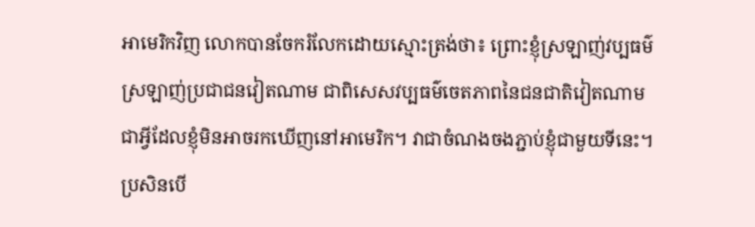អាមេរិកវិញ លោកបានចែករំលែកដោយស្មោះត្រង់ថា៖ ព្រោះខ្ញុំស្រឡាញ់វប្បធម៌ ស្រឡាញ់ប្រជាជនវៀតណាម ជាពិសេសវប្បធម៌ចេតភាពនៃជនជាតិវៀតណាម ជាអ្វីដែលខ្ញុំមិនអាចរកឃើញនៅអាមេរិក។ វាជាចំណងចងភ្ជាប់ខ្ញុំជាមួយទីនេះ។ ប្រសិនបើ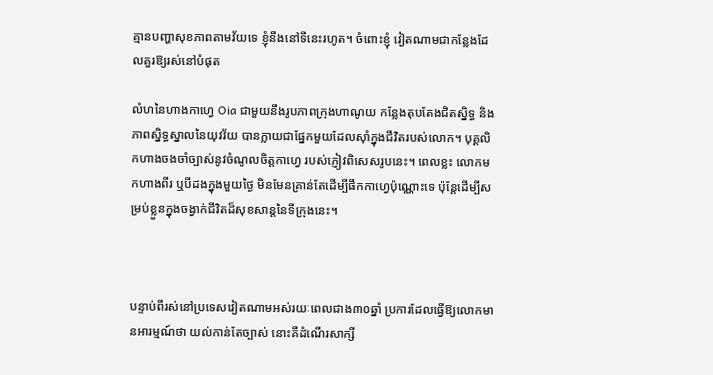គ្មានបញ្ហាសុខភាពតាមវ័យទេ ខ្ញុំនឹងនៅទីនេះរហូត។ ចំពោះខ្ញុំ វៀតណាមជាកន្លែងដែលគួរឱ្យរស់នៅបំផុត

លំហនៃហាងកាហ្វេ Oia ជាមួយនឹងរូបភាពក្រុងហាណូយ កន្លែងតុបតែងជិតស្និទ្ធ និងភាពស្និទ្ធស្នាលនៃយុវវ័យ បានក្លាយជាផ្នែកមួយដែលស៊ាំក្នុងជីវិតរបស់លោក។ បុគ្គលិកហាងចងចាំច្បាស់នូវចំណូលចិត្តកាហ្វេ របស់ភ្ញៀវពិសេសរូបនេះ។ ពេលខ្លះ លោកមកហាងពីរ ឬបីដងក្នុងមួយថ្ងៃ មិនមែនគ្រាន់តែដើម្បីផឹកកាហ្វេប៉ុណ្ណោះទេ ប៉ុន្តែដើម្បីសម្រប់ខ្លួនក្នុងចង្វាក់ជីវិតដ៏សុខសាន្តនៃទីក្រុងនេះ។



បន្ទាប់ពីរស់នៅប្រទេសវៀតណាមអស់រយៈពេលជាង៣០ឆ្នាំ ប្រការដែលធ្វើឱ្យលោកមានអារម្មណ៍ថា យល់កាន់តែច្បាស់ នោះគឺដំណើរសាក្សី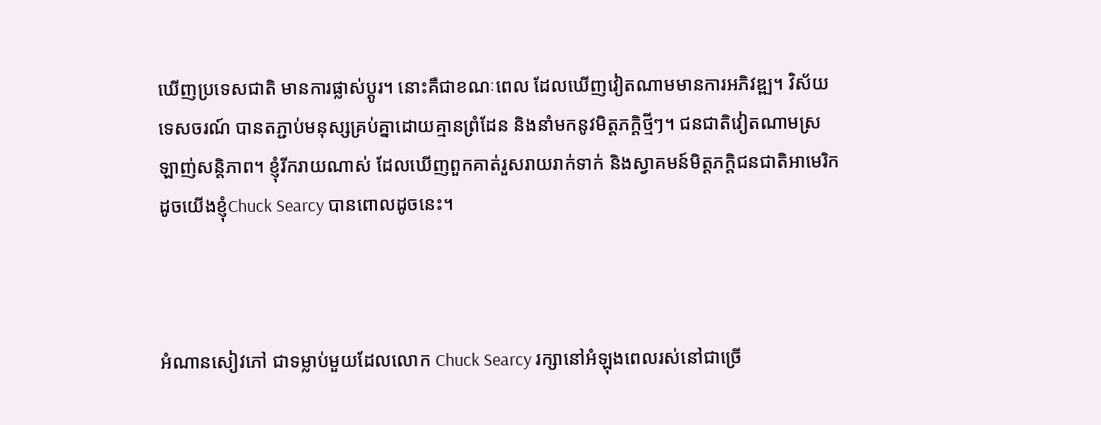ឃើញប្រទេសជាតិ មានការផ្លាស់ប្តូរ។ នោះគឺជាខណៈពេល ដែលឃើញវៀតណាមមានការអភិវឌ្ឍ។ វិស័យទេសចរណ៍ បានតភ្ជាប់មនុស្សគ្រប់គ្នាដោយគ្មានព្រំដែន និងនាំមកនូវមិត្តភក្តិថ្មីៗ។ ជនជាតិវៀតណាមស្រឡាញ់សន្តិភាព។ ខ្ញុំរីករាយណាស់ ដែលឃើញពួកគាត់រួសរាយរាក់ទាក់ និងស្វាគមន៍មិត្តភក្តិជនជាតិអាមេរិក ដូចយើងខ្ញុំChuck Searcy បានពោលដូចនេះ។



អំណានសៀវភៅ ជាទម្លាប់មួយដែលលោក Chuck Searcy រក្សានៅអំឡុងពេលរស់នៅជាច្រើ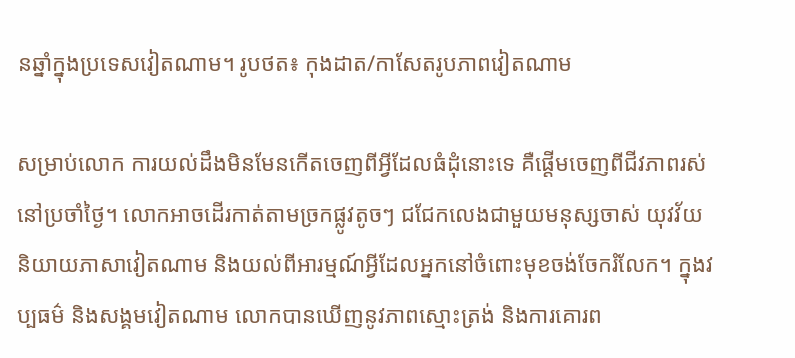នឆ្នាំក្នុងប្រទេសវៀតណាម។ រូបថត៖ កុងដាត/កាសែតរូបភាពវៀតណាម

សម្រាប់លោក ការយល់ដឹងមិនមែនកើតចេញពីអ្វីដែលធំដុំនោះទេ គឺផ្តើមចេញពីជីវភាពរស់នៅប្រចាំថ្ងៃ។ លោកអាចដើរកាត់តាមច្រកផ្លូវតូចៗ ជជែកលេងជាមួយមនុស្សចាស់ យុវវ័យ និយាយភាសាវៀតណាម និងយល់ពីអារម្មណ៍អ្វីដែលអ្នកនៅចំពោះមុខចង់ចែករំលែក។ ក្នុងវប្បធម៌ និងសង្គមវៀតណាម លោកបានឃើញនូវភាពស្មោះត្រង់ និងការគោរព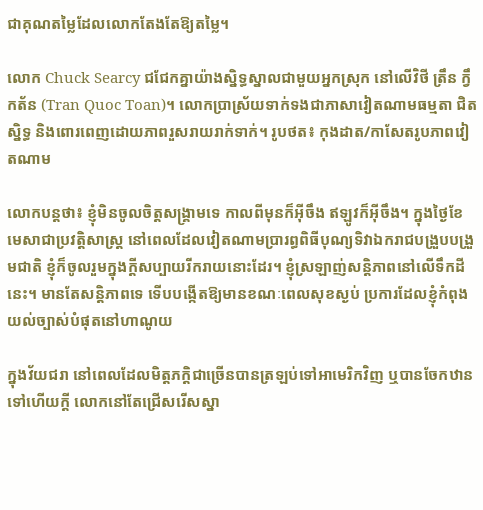ជាគុណតម្លៃដែលលោកតែងតែឱ្យតម្លៃ។

លោក Chuck Searcy ជជែកគ្នាយ៉ាងស្និទ្ធស្នាលជាមួយអ្នកស្រុក នៅលើវិថី ត្រឹន ក្វឹកត័ន (Tran Quoc Toan)។ លោកប្រាស្រ័យទាក់ទងជាភាសាវៀតណាមធម្មតា ជិតស្និទ្ធ និងពោរពេញដោយភាពរួសរាយរាក់ទាក់។ រូបថត៖ កុងដាត/កាសែតរូបភាពវៀតណាម

លោកបន្តថា៖ ខ្ញុំមិនចូលចិត្តសង្គ្រាមទេ កាលពីមុនក៏អ៊ីចឹង ឥឡូវក៏អ៊ីចឹង។ ក្នុងថ្ងៃខែមេសាជាប្រវត្តិសាស្ត្រ នៅពេលដែលវៀតណាមប្រារព្ធពិធីបុណ្យទិវាឯករាជបង្រួបបង្រួមជាតិ ខ្ញុំក៏ចូលរួមក្នុងក្តីសប្បាយរីករាយនោះដែរ។ ខ្ញុំស្រឡាញ់សន្តិភាពនៅលើទឹកដីនេះ។ មានតែសន្តិភាពទេ ទើបបង្កើតឱ្យមានខណៈពេលសុខស្ងប់ ប្រការដែលខ្ញុំកំពុងយល់ច្បាស់បំផុតនៅហាណូយ

ក្នុងវ័យជរា នៅពេលដែលមិត្តភក្តិជាច្រើនបានត្រឡប់ទៅអាមេរិកវិញ ឬបានចែកឋានទៅហើយក្តី លោកនៅតែជ្រើសរើសស្នា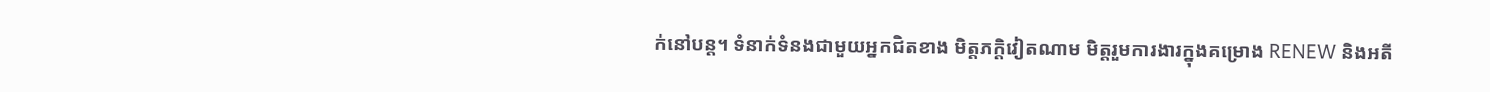ក់នៅបន្ត។ ទំនាក់ទំនងជាមួយអ្នកជិតខាង មិត្តភក្តិវៀតណាម មិត្តរួមការងារក្នុងគម្រោង RENEW និងអតី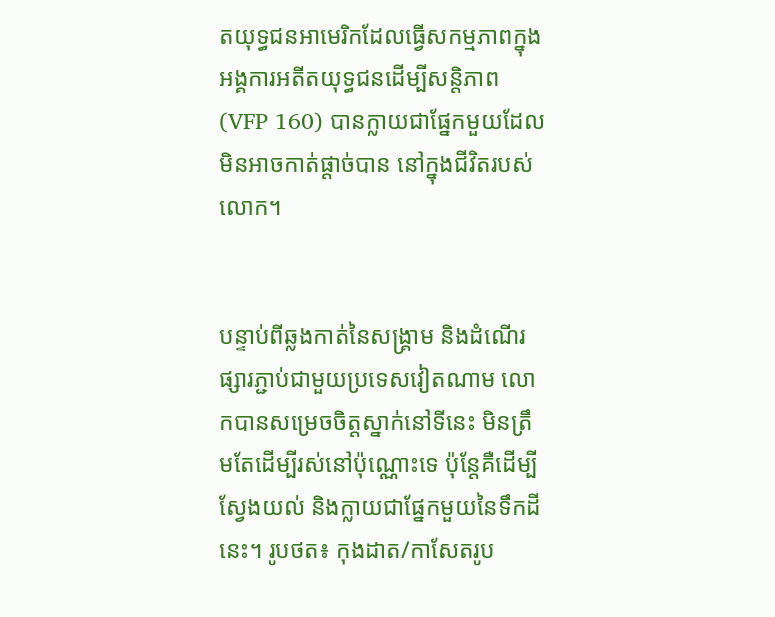តយុទ្ធជនអាមេរិកដែលធ្វើសកម្មភាពក្នុងអង្គការអតីតយុទ្ធជនដើម្បីសន្តិភាព (VFP 160) បានក្លាយជាផ្នែកមួយដែលមិនអាចកាត់ផ្ដាច់បាន នៅក្នុងជីវិតរបស់លោក។


បន្ទាប់ពីឆ្លងកាត់នៃសង្គ្រាម និងដំណើរផ្សារភ្ជាប់ជាមួយប្រទេសវៀតណាម លោកបានសម្រេចចិត្តស្នាក់នៅទីនេះ មិនត្រឹមតែដើម្បីរស់នៅប៉ុណ្ណោះទេ ប៉ុន្តែគឺដើម្បីស្វែងយល់ និងក្លាយជាផ្នែកមួយនៃទឹកដីនេះ។ រូបថត៖ កុងដាត/កាសែតរូប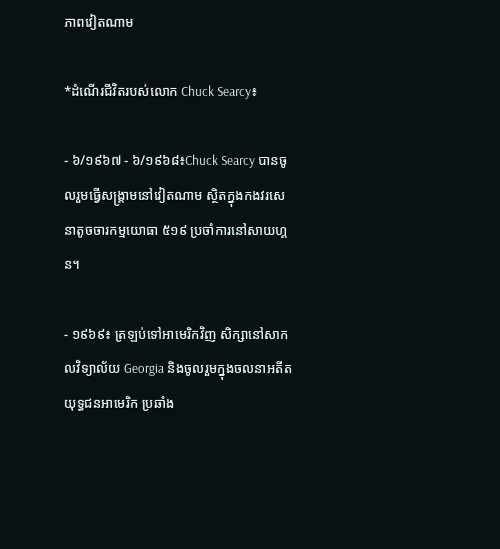ភាពវៀតណាម

*ដំណើរជីវិតរបស់លោក Chuck Searcy៖

- ៦/១៩៦៧ - ៦/១៩៦៨៖Chuck Searcy បានចូលរួមធ្វើសង្គ្រាមនៅវៀតណាម ស្ថិតក្នុងកងវរសេនាតូចចារកម្មយោធា ៥១៩ ប្រចាំការនៅសាយហ្គន។

- ១៩៦៩៖ ត្រឡប់ទៅអាមេរិកវិញ សិក្សានៅសាកលវិទ្យាល័យ Georgia និងចូលរួមក្នុងចលនាអតីតយុទ្ធជនអាមេរិក ប្រឆាំង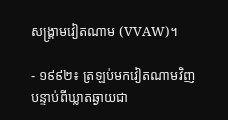សង្គ្រាមវៀតណាម (VVAW)។

- ១៩៩២៖ ត្រឡប់មកវៀតណាមវិញ បន្ទាប់ពីឃ្លាតឆ្ងាយជា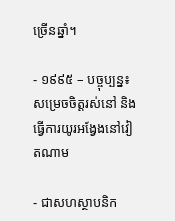ច្រើនឆ្នាំ។

- ១៩៩៥ – បច្ចុប្បន្ន៖ សម្រេចចិត្តរស់នៅ និងធ្វើការយូរអង្វែងនៅវៀតណាម

- ជាសហស្ថាបនិក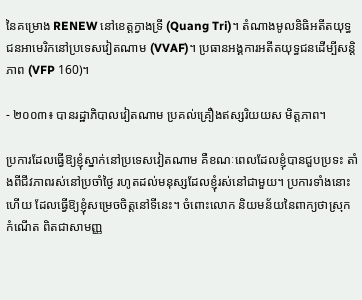នៃគម្រោង RENEW នៅខេត្តក្វាងទ្រី (Quang Tri)។ តំណាងមូលនិធិអតីតយុទ្ធជនអាមេរិកនៅប្រទេសវៀតណាម (VVAF)។ ប្រធានអង្គការអតីតយុទ្ធជនដើម្បីសន្តិភាព (VFP 160)។

- ២០០៣៖ បានរដ្ឋាភិបាលវៀតណាម ប្រគល់គ្រឿងឥស្សរិយយស មិត្តភាព។

ប្រការដែលធ្វើឱ្យខ្ញុំស្នាក់នៅប្រទេសវៀតណាម គឺខណៈពេលដែលខ្ញុំបានជួបប្រទះ តាំងពីជីវភាពរស់នៅប្រចាំថ្ងៃ រហូតដល់មនុស្សដែលខ្ញុំរស់នៅជាមួយ។ ប្រការទាំងនោះហើយ ដែលធ្វើឱ្យខ្ញុំសម្រេចចិត្តនៅទីនេះ។ ចំពោះលោក និយមន័យនៃពាក្យថាស្រុកកំណើត ពិតជាសាមញ្ញ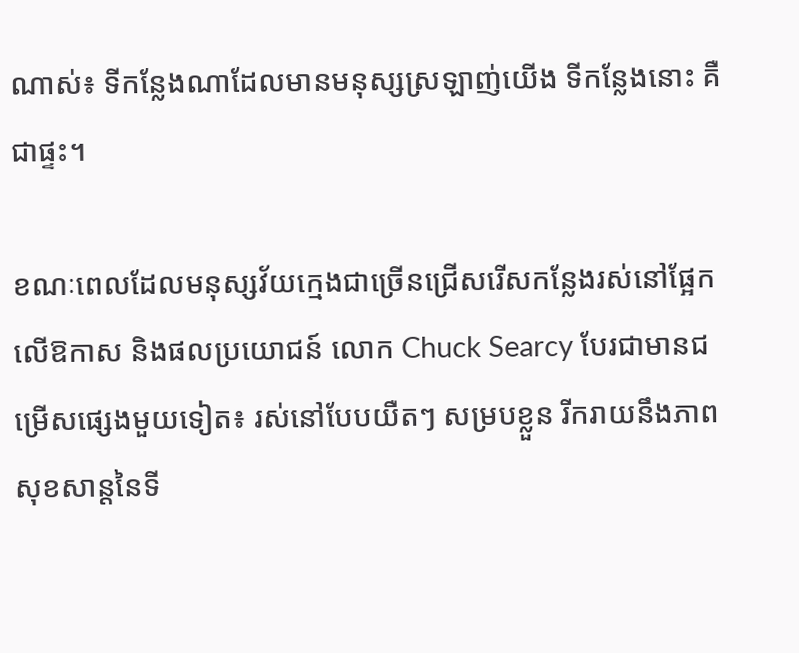ណាស់៖ ទីកន្លែងណាដែលមានមនុស្សស្រឡាញ់យើង ទីកន្លែងនោះ គឺជាផ្ទះ។

ខណៈពេលដែលមនុស្សវ័យក្មេងជាច្រើនជ្រើសរើសកន្លែងរស់នៅផ្អែកលើឱកាស និងផលប្រយោជន៍ លោក Chuck Searcy បែរជាមានជម្រើសផ្សេងមួយទៀត៖ រស់នៅបែបយឺតៗ សម្របខ្លួន រីករាយនឹងភាពសុខសាន្តនៃទី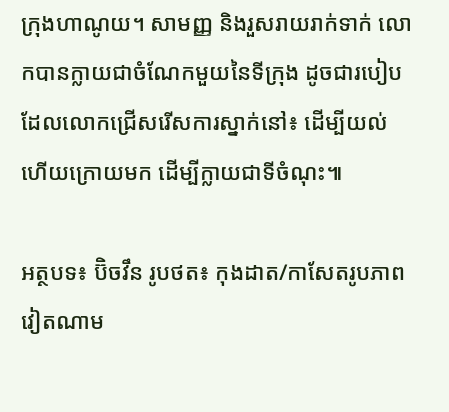ក្រុងហាណូយ។ សាមញ្ញ និងរួសរាយរាក់ទាក់ លោកបានក្លាយជាចំណែកមួយនៃទីក្រុង ដូចជារបៀបដែលលោកជ្រើសរើសការស្នាក់នៅ៖ ដើម្បីយល់ ហើយក្រោយមក ដើម្បីក្លាយជាទីចំណុះ៕

អត្ថបទ៖ ប៊ិចវឹន រូបថត៖ កុងដាត/កាសែតរូបភាពវៀតណាម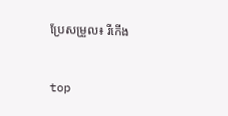ប្រែសម្រួល៖ រីកើង


top